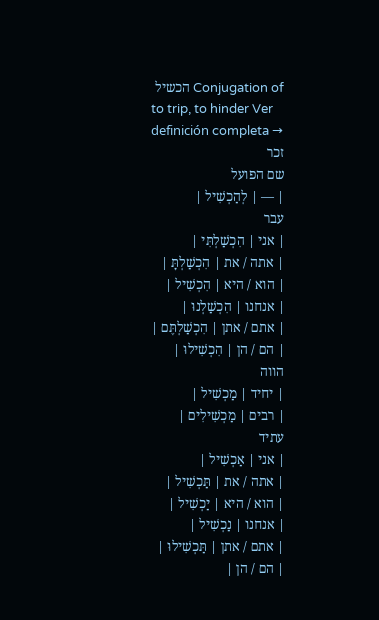Conjugation of הכשיל
to trip, to hinder Ver definición completa →
זכר
שם הפועל
| — | לְהַכְשִׁיל |
עבר
| אני | הִכְשַׁלְתִּי |
| אתה / את | הִכְשַׁלְתָּ |
| הוא / היא | הִכְשִׁיל |
| אנחנו | הִכְשַׁלְנוּ |
| אתם / אתן | הִכְשַׁלְתֶּם |
| הם / הן | הִכְשִׁילוּ |
הווה
| יחיד | מַכְשִׁיל |
| רבים | מַכְשִׁילִים |
עתיד
| אני | אַכְשִׁיל |
| אתה / את | תַּכְשִׁיל |
| הוא / היא | יַכְשִׁיל |
| אנחנו | נַכְשִׁיל |
| אתם / אתן | תַּכְשִׁילוּ |
| הם / הן |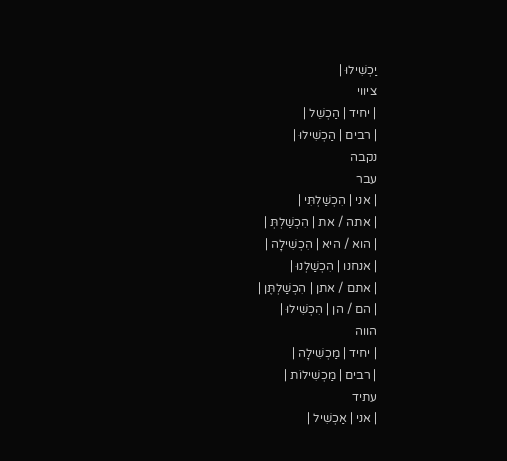יַכְשִׁילוּ |
ציווי
| יחיד | הַכְשֵׁל |
| רבים | הַכְשִׁילוּ |
נקבה
עבר
| אני | הִכְשַׁלְתִּי |
| אתה / את | הִכְשַׁלְתְּ |
| הוא / היא | הִכְשִׁילָה |
| אנחנו | הִכְשַׁלְנוּ |
| אתם / אתן | הִכְשַׁלְתֶּן |
| הם / הן | הִכְשִׁילוּ |
הווה
| יחיד | מַכְשִׁילָה |
| רבים | מַכְשִׁילוֹת |
עתיד
| אני | אַכְשִׁיל |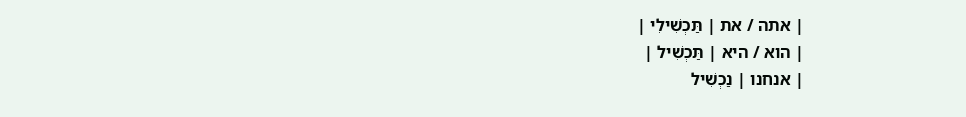| אתה / את | תַּכְשִׁילִי |
| הוא / היא | תַּכְשִׁיל |
| אנחנו | נַכְשִׁיל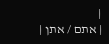|
| אתם / אתן |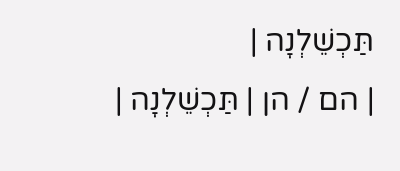תַּכְשֵׁלְנָה |
| הם / הן | תַּכְשֵׁלְנָה |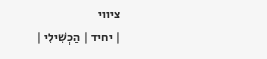ציווי
| יחיד | הַכְשִׁילִי |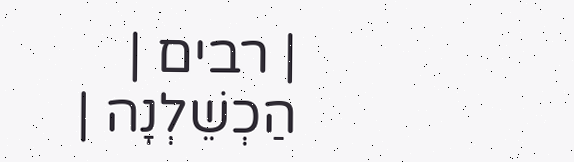| רבים | הַכְשֵׁלְנָה |